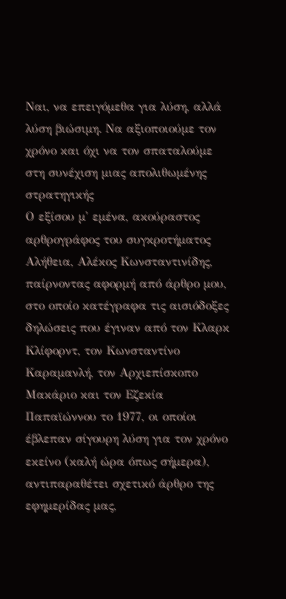Ναι, να επειγόμεθα για λύση, αλλά λύση βιώσιμη. Να αξιοποιούμε τον χρόνο και όχι να τον σπαταλούμε στη συνέχιση μιας απολιθωμένης στρατηγικής
Ο εξίσου μ' εμένα, ακούραστος αρθρογράφος του συγκροτήματος Αλήθεια, Αλέκος Κωνσταντινίδης, παίρνοντας αφορμή από άρθρο μου, στο οποίο κατέγραφα τις αισιόδοξες δηλώσεις που έγιναν από τον Κλαρκ Κλίφορντ, τον Κωνσταντίνο Καραμανλή, τον Αρχιεπίσκοπο Μακάριο και τον Εζεκία Παπαϊώννου το 1977, οι οποίοι έβλεπαν σίγουρη λύση για τον χρόνο εκείνο (καλή ώρα όπως σήμερα), αντιπαραθέτει σχετικό άρθρο της εφημερίδας μας,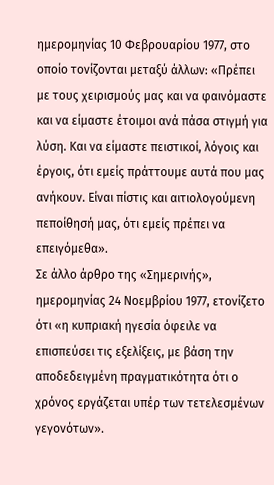ημερομηνίας 10 Φεβρουαρίου 1977, στο οποίο τονίζονται μεταξύ άλλων: «Πρέπει με τους χειρισμούς μας και να φαινόμαστε και να είμαστε έτοιμοι ανά πάσα στιγμή για λύση. Και να είμαστε πειστικοί, λόγοις και έργοις, ότι εμείς πράττουμε αυτά που μας ανήκουν. Είναι πίστις και αιτιολογούμενη πεποίθησή μας, ότι εμείς πρέπει να επειγόμεθα».
Σε άλλο άρθρο της «Σημερινής», ημερομηνίας 24 Νοεμβρίου 1977, ετονίζετο ότι «η κυπριακή ηγεσία όφειλε να επισπεύσει τις εξελίξεις, με βάση την αποδεδειγμένη πραγματικότητα ότι ο χρόνος εργάζεται υπέρ των τετελεσμένων γεγονότων».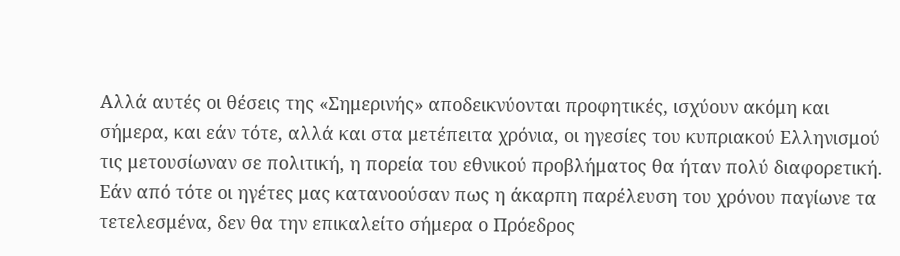Αλλά αυτές οι θέσεις της «Σημερινής» αποδεικνύονται προφητικές, ισχύουν ακόμη και σήμερα, και εάν τότε, αλλά και στα μετέπειτα χρόνια, οι ηγεσίες του κυπριακού Ελληνισμού τις μετουσίωναν σε πολιτική, η πορεία του εθνικού προβλήματος θα ήταν πολύ διαφορετική. Εάν από τότε οι ηγέτες μας κατανοούσαν πως η άκαρπη παρέλευση του χρόνου παγίωνε τα τετελεσμένα, δεν θα την επικαλείτο σήμερα ο Πρόεδρος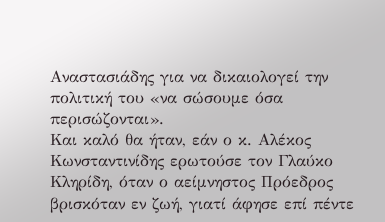Αναστασιάδης για να δικαιολογεί την πολιτική του «να σώσουμε όσα περισώζονται».
Και καλό θα ήταν, εάν ο κ. Αλέκος Κωνσταντινίδης ερωτούσε τον Γλαύκο Κληρίδη, όταν ο αείμνηστος Πρόεδρος βρισκόταν εν ζωή, γιατί άφησε επί πέντε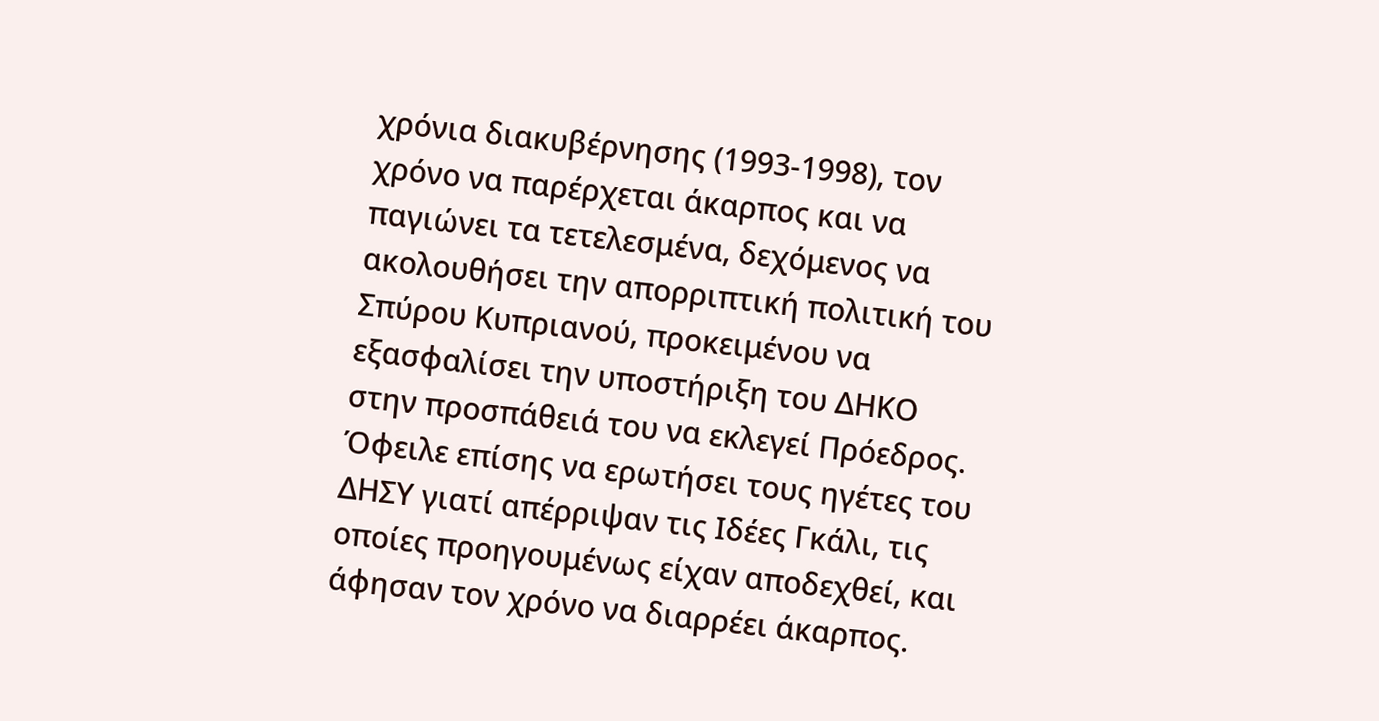χρόνια διακυβέρνησης (1993-1998), τον χρόνο να παρέρχεται άκαρπος και να παγιώνει τα τετελεσμένα, δεχόμενος να ακολουθήσει την απορριπτική πολιτική του Σπύρου Κυπριανού, προκειμένου να εξασφαλίσει την υποστήριξη του ΔΗΚΟ στην προσπάθειά του να εκλεγεί Πρόεδρος.
Όφειλε επίσης να ερωτήσει τους ηγέτες του ΔΗΣΥ γιατί απέρριψαν τις Ιδέες Γκάλι, τις οποίες προηγουμένως είχαν αποδεχθεί, και άφησαν τον χρόνο να διαρρέει άκαρπος.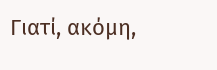Γιατί, ακόμη,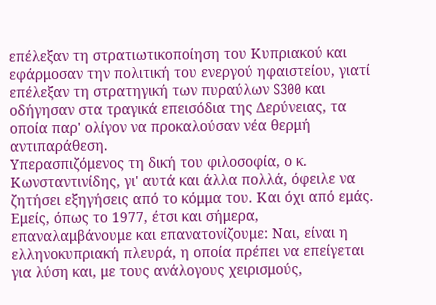επέλεξαν τη στρατιωτικοποίηση του Κυπριακού και εφάρμοσαν την πολιτική του ενεργού ηφαιστείου, γιατί επέλεξαν τη στρατηγική των πυραύλων S300 και οδήγησαν στα τραγικά επεισόδια της Δερύνειας, τα οποία παρ' ολίγον να προκαλούσαν νέα θερμή αντιπαράθεση.
Υπερασπιζόμενος τη δική του φιλοσοφία, ο κ. Κωνσταντινίδης, γι' αυτά και άλλα πολλά, όφειλε να ζητήσει εξηγήσεις από το κόμμα του. Και όχι από εμάς.
Εμείς, όπως το 1977, έτσι και σήμερα, επαναλαμβάνουμε και επανατονίζουμε: Ναι, είναι η ελληνοκυπριακή πλευρά, η οποία πρέπει να επείγεται για λύση και, με τους ανάλογους χειρισμούς,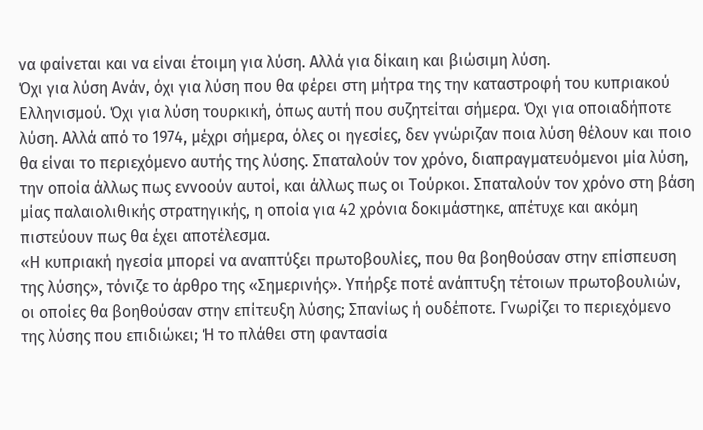να φαίνεται και να είναι έτοιμη για λύση. Αλλά για δίκαιη και βιώσιμη λύση.
Όχι για λύση Ανάν, όχι για λύση που θα φέρει στη μήτρα της την καταστροφή του κυπριακού Ελληνισμού. Όχι για λύση τουρκική, όπως αυτή που συζητείται σήμερα. Όχι για οποιαδήποτε λύση. Αλλά από το 1974, μέχρι σήμερα, όλες οι ηγεσίες, δεν γνώριζαν ποια λύση θέλουν και ποιο θα είναι το περιεχόμενο αυτής της λύσης. Σπαταλούν τον χρόνο, διαπραγματευόμενοι μία λύση, την οποία άλλως πως εννοούν αυτοί, και άλλως πως οι Τούρκοι. Σπαταλούν τον χρόνο στη βάση μίας παλαιολιθικής στρατηγικής, η οποία για 42 χρόνια δοκιμάστηκε, απέτυχε και ακόμη πιστεύουν πως θα έχει αποτέλεσμα.
«Η κυπριακή ηγεσία μπορεί να αναπτύξει πρωτοβουλίες, που θα βοηθούσαν στην επίσπευση της λύσης», τόνιζε το άρθρο της «Σημερινής». Υπήρξε ποτέ ανάπτυξη τέτοιων πρωτοβουλιών, οι οποίες θα βοηθούσαν στην επίτευξη λύσης; Σπανίως ή ουδέποτε. Γνωρίζει το περιεχόμενο της λύσης που επιδιώκει; Ή το πλάθει στη φαντασία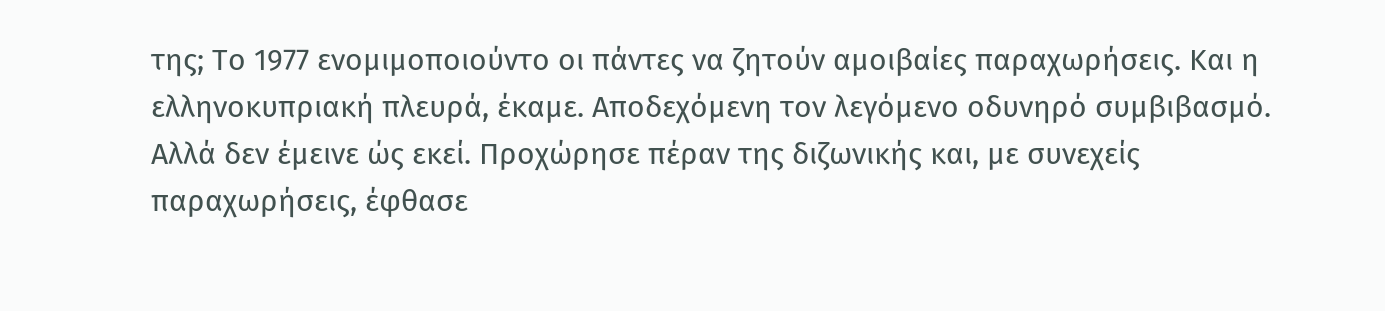της; Το 1977 ενομιμοποιούντο οι πάντες να ζητούν αμοιβαίες παραχωρήσεις. Και η ελληνοκυπριακή πλευρά, έκαμε. Αποδεχόμενη τον λεγόμενο οδυνηρό συμβιβασμό.
Αλλά δεν έμεινε ώς εκεί. Προχώρησε πέραν της διζωνικής και, με συνεχείς παραχωρήσεις, έφθασε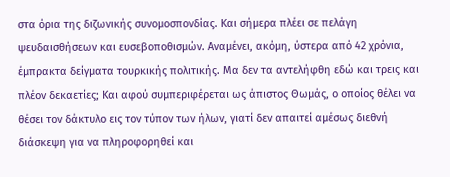στα όρια της διζωνικής συνομοσπονδίας. Και σήμερα πλέει σε πελάγη ψευδαισθήσεων και ευσεβοποθισμών. Αναμένει, ακόμη, ύστερα από 42 χρόνια, έμπρακτα δείγματα τουρκικής πολιτικής. Μα δεν τα αντελήφθη εδώ και τρεις και πλέον δεκαετίες; Και αφού συμπεριφέρεται ως άπιστος Θωμάς, ο οποίος θέλει να θέσει τον δάκτυλο εις τον τύπον των ήλων, γιατί δεν απαιτεί αμέσως διεθνή διάσκεψη για να πληροφορηθεί και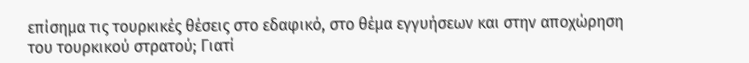επίσημα τις τουρκικές θέσεις στο εδαφικό, στο θέμα εγγυήσεων και στην αποχώρηση του τουρκικού στρατού; Γιατί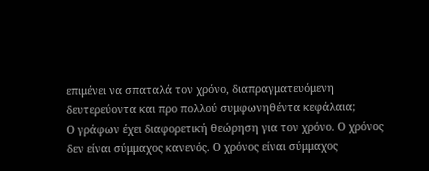επιμένει να σπαταλά τον χρόνο, διαπραγματευόμενη δευτερεύοντα και προ πολλού συμφωνηθέντα κεφάλαια;
Ο γράφων έχει διαφορετική θεώρηση για τον χρόνο. Ο χρόνος δεν είναι σύμμαχος κανενός. Ο χρόνος είναι σύμμαχος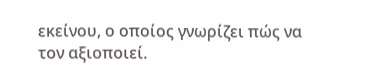εκείνου, ο οποίος γνωρίζει πώς να τον αξιοποιεί.